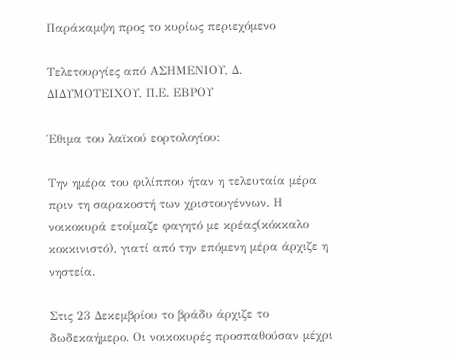Παράκαμψη προς το κυρίως περιεχόμενο

Τελετουργίες από ΑΣΗΜΕΝΙΟΥ, Δ. ΔΙΔΥΜΟΤΕΙΧΟΥ, Π.Ε. ΕΒΡΟΥ

Έθιμα του λαϊκού εορτολογίου:

Την ημέρα του φιλίππου ήταν η τελευταία μέρα πριν τη σαρακοστή των χριστουγέννων. Η νοικοκυρά ετοίμαζε φαγητό με κρέας(κόκκαλο κοκκινιστό), γιατί από την επόμενη μέρα άρχιζε η νηστεία.

Στις 23 Δεκεμβρίου το βράδυ άρχιζε το δωδεκαήμερο. Οι νοικοκυρές προσπαθούσαν μέχρι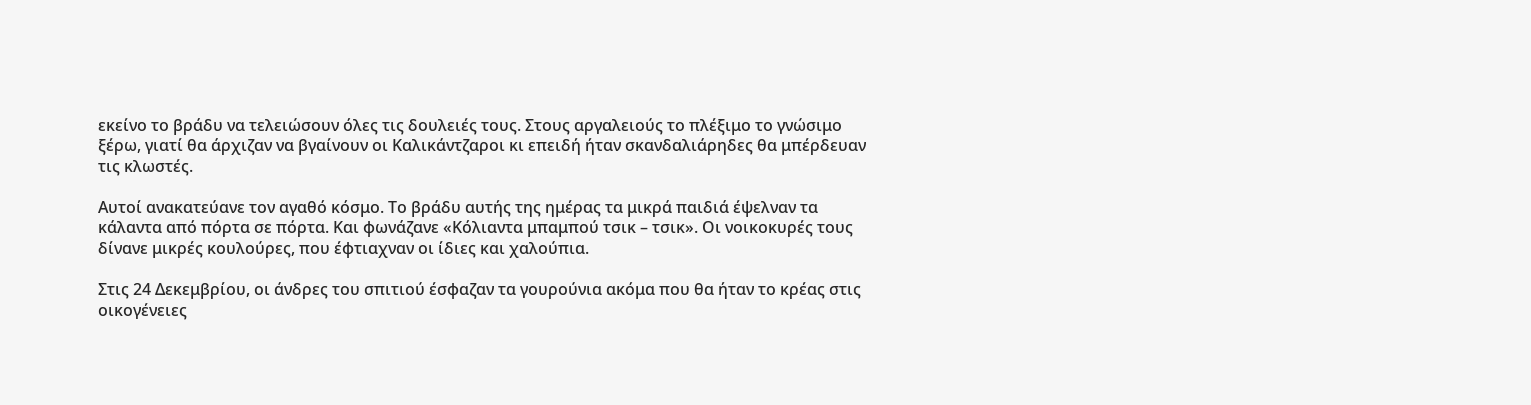εκείνο το βράδυ να τελειώσουν όλες τις δουλειές τους. Στους αργαλειούς το πλέξιμο το γνώσιμο ξέρω, γιατί θα άρχιζαν να βγαίνουν οι Καλικάντζαροι κι επειδή ήταν σκανδαλιάρηδες θα μπέρδευαν τις κλωστές.

Αυτοί ανακατεύανε τον αγαθό κόσμο. Το βράδυ αυτής της ημέρας τα μικρά παιδιά έψελναν τα κάλαντα από πόρτα σε πόρτα. Και φωνάζανε «Κόλιαντα μπαμπού τσικ – τσικ». Οι νοικοκυρές τους δίνανε μικρές κουλούρες, που έφτιαχναν οι ίδιες και χαλούπια.

Στις 24 Δεκεμβρίου, οι άνδρες του σπιτιού έσφαζαν τα γουρούνια ακόμα που θα ήταν το κρέας στις οικογένειες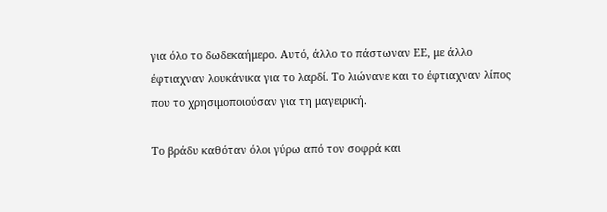για όλο το δωδεκαήμερο. Αυτό, άλλο το πάστωναν ΕΕ, με άλλο έφτιαχναν λουκάνικα για το λαρδί. Το λιώνανε και το έφτιαχναν λίπος που το χρησιμοποιούσαν για τη μαγειρική.

Το βράδυ καθόταν όλοι γύρω από τον σοφρά και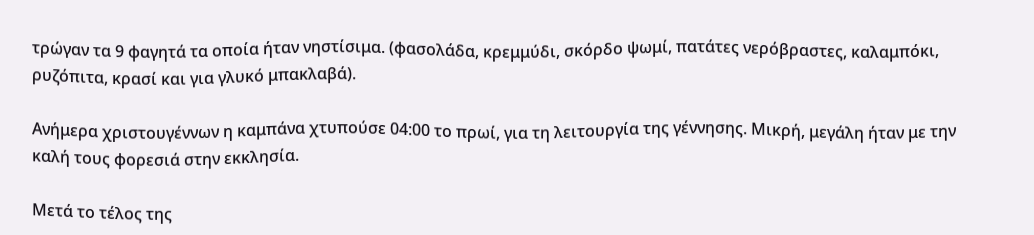τρώγαν τα 9 φαγητά τα οποία ήταν νηστίσιμα. (φασολάδα, κρεμμύδι, σκόρδο ψωμί, πατάτες νερόβραστες, καλαμπόκι, ρυζόπιτα, κρασί και για γλυκό μπακλαβά).

Ανήμερα χριστουγέννων η καμπάνα χτυπούσε 04:00 το πρωί, για τη λειτουργία της γέννησης. Μικρή, μεγάλη ήταν με την καλή τους φορεσιά στην εκκλησία.

Μετά το τέλος της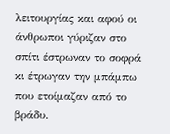λειτουργίας και αφού οι άνθρωποι γύριζαν στο σπίτι έστρωναν το σοφρά κι έτρωγαν την μπάμπω που ετοίμαζαν από το βράδυ.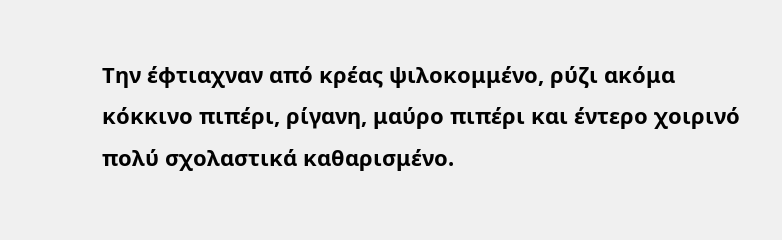Την έφτιαχναν από κρέας ψιλοκομμένο, ρύζι ακόμα κόκκινο πιπέρι, ρίγανη, μαύρο πιπέρι και έντερο χοιρινό πολύ σχολαστικά καθαρισμένο.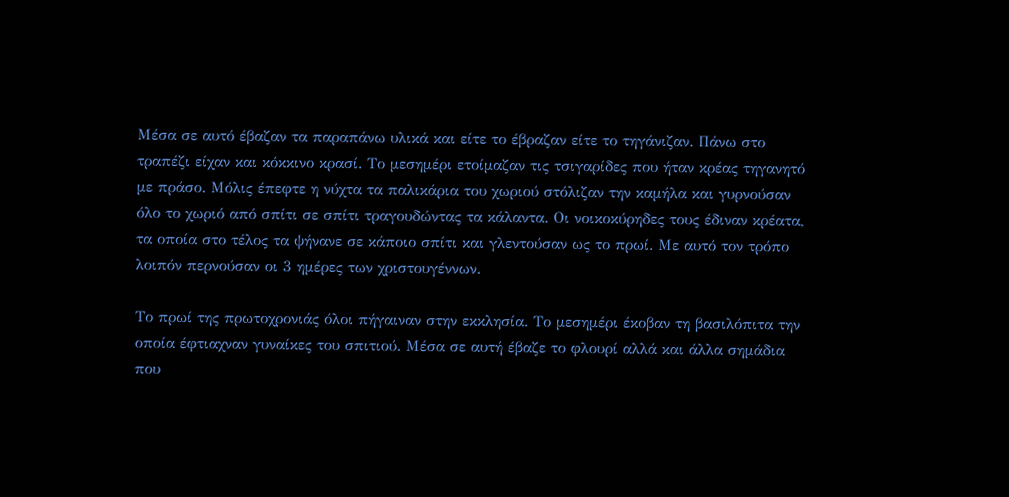Μέσα σε αυτό έβαζαν τα παραπάνω υλικά και είτε το έβραζαν είτε το τηγάνιζαν. Πάνω στο τραπέζι είχαν και κόκκινο κρασί. Το μεσημέρι ετοίμαζαν τις τσιγαρίδες που ήταν κρέας τηγανητό με πράσο. Μόλις έπεφτε η νύχτα τα παλικάρια του χωριού στόλιζαν την καμήλα και γυρνούσαν όλο το χωριό από σπίτι σε σπίτι τραγουδώντας τα κάλαντα. Οι νοικοκύρηδες τους έδιναν κρέατα, τα οποία στο τέλος τα ψήνανε σε κάποιο σπίτι και γλεντούσαν ως το πρωί. Με αυτό τον τρόπο λοιπόν περνούσαν οι 3 ημέρες των χριστουγέννων.

Το πρωί της πρωτοχρονιάς όλοι πήγαιναν στην εκκλησία. Το μεσημέρι έκοβαν τη βασιλόπιτα την οποία έφτιαχναν γυναίκες του σπιτιού. Μέσα σε αυτή έβαζε το φλουρί αλλά και άλλα σημάδια που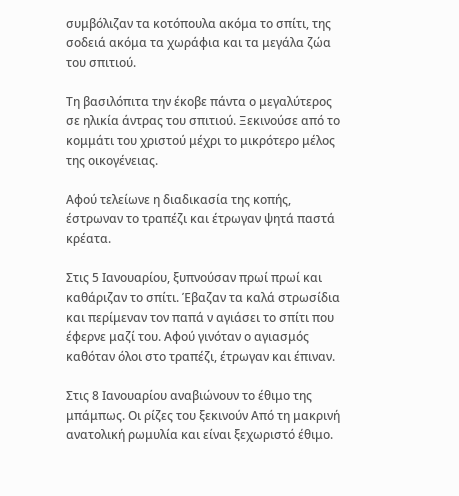συμβόλιζαν τα κοτόπουλα ακόμα το σπίτι, της σοδειά ακόμα τα χωράφια και τα μεγάλα ζώα του σπιτιού.

Τη βασιλόπιτα την έκοβε πάντα ο μεγαλύτερος σε ηλικία άντρας του σπιτιού. Ξεκινούσε από το κομμάτι του χριστού μέχρι το μικρότερο μέλος της οικογένειας.

Αφού τελείωνε η διαδικασία της κοπής, έστρωναν το τραπέζι και έτρωγαν ψητά παστά κρέατα.

Στις 5 Ιανουαρίου, ξυπνούσαν πρωί πρωί και καθάριζαν το σπίτι. Έβαζαν τα καλά στρωσίδια και περίμεναν τον παπά ν αγιάσει το σπίτι που έφερνε μαζί του. Αφού γινόταν ο αγιασμός καθόταν όλοι στο τραπέζι, έτρωγαν και έπιναν.

Στις 8 Ιανουαρίου αναβιώνουν το έθιμο της μπάμπως. Οι ρίζες του ξεκινούν Από τη μακρινή ανατολική ρωμυλία και είναι ξεχωριστό έθιμο.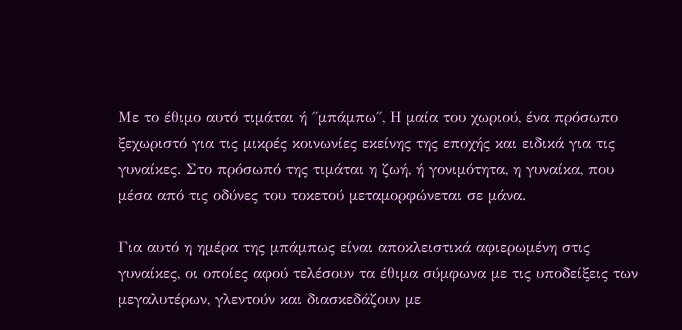Με το έθιμο αυτό τιμάται ή ΄΄μπάμπω΄΄, Η μαία του χωριού, ένα πρόσωπο ξεχωριστό για τις μικρές κοινωνίες εκείνης της εποχής και ειδικά για τις γυναίκες. Στο πρόσωπό της τιμάται η ζωή, ή γονιμότητα, η γυναίκα, που μέσα από τις οδύνες του τοκετού μεταμορφώνεται σε μάνα.

Για αυτό η ημέρα της μπάμπως είναι αποκλειστικά αφιερωμένη στις γυναίκες, οι οποίες αφού τελέσουν τα έθιμα σύμφωνα με τις υποδείξεις των μεγαλυτέρων, γλεντούν και διασκεδάζουν με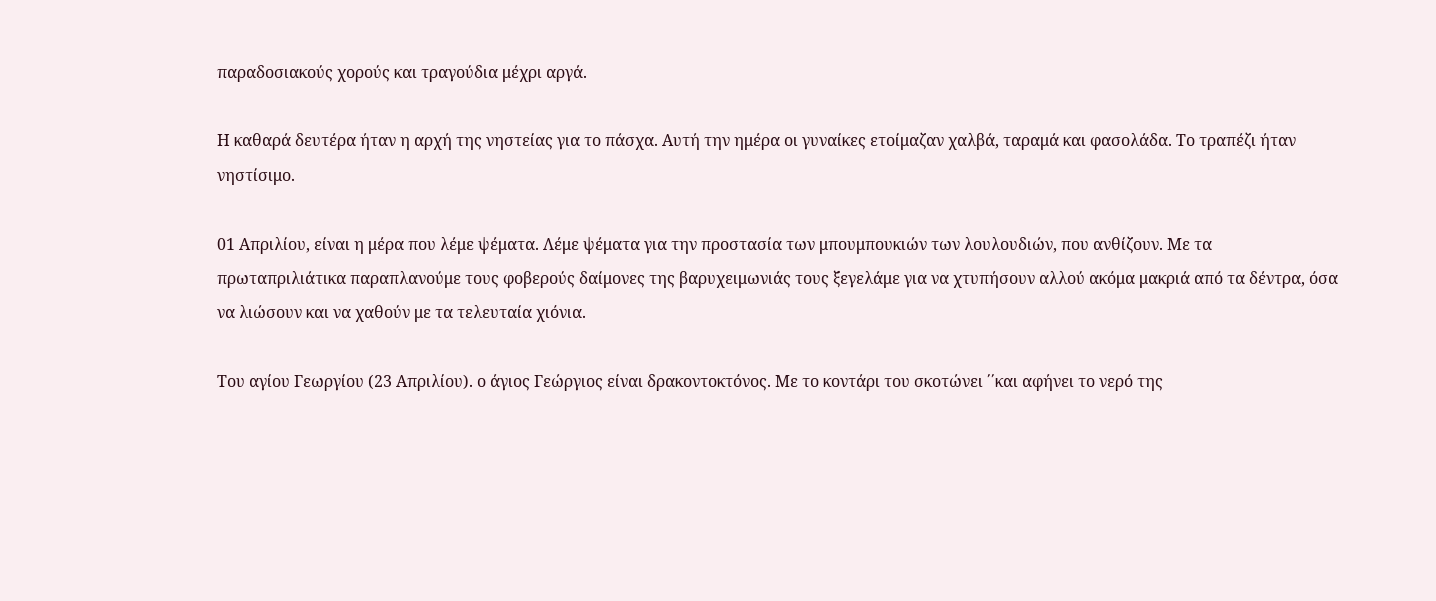παραδοσιακούς χορούς και τραγούδια μέχρι αργά.

Η καθαρά δευτέρα ήταν η αρχή της νηστείας για το πάσχα. Αυτή την ημέρα οι γυναίκες ετοίμαζαν χαλβά, ταραμά και φασολάδα. Το τραπέζι ήταν νηστίσιμο.

01 Απριλίου, είναι η μέρα που λέμε ψέματα. Λέμε ψέματα για την προστασία των μπουμπουκιών των λουλουδιών, που ανθίζουν. Με τα πρωταπριλιάτικα παραπλανούμε τους φοβερούς δαίμονες της βαρυχειμωνιάς τους ξεγελάμε για να χτυπήσουν αλλού ακόμα μακριά από τα δέντρα, όσα να λιώσουν και να χαθούν με τα τελευταία χιόνια.

Του αγίου Γεωργίου (23 Απριλίου). ο άγιος Γεώργιος είναι δρακοντοκτόνος. Με το κοντάρι του σκοτώνει ΄΄και αφήνει το νερό της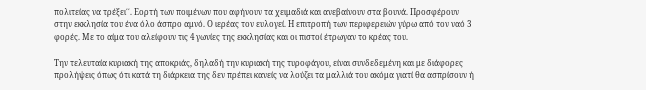πολιτείας να τρέξει΄΄. Εορτή των ποιμένων που αφήνουν τα χειμαδιά και ανεβαίνουν στα βουνά. Προσφέρουν στην εκκλησία του ένα όλο άσπρο αμνό. Ο ιερέας τον ευλογεί. Η επιτροπή των περιφερειών γύρω από τον ναό 3 φορές. Με το αίμα του αλείφουν τις 4 γωνίες της εκκλησίας και οι πιστοί έτρωγαν το κρέας του.

Την τελευταία κυριακή της αποκριάς, δηλαδή την κυριακή της τυροφάγου, είναι συνδεδεμένη και με διάφορες προλήψεις όπως ότι κατά τη διάρκεια της δεν πρέπει κανείς να λούζει τα μαλλιά του ακόμα γιατί θα ασπρίσουν ή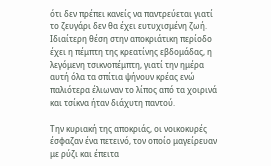ότι δεν πρέπει κανείς να παντρεύεται γιατί το ζευγάρι δεν θα έχει ευτυχισμένη ζωή. Ιδιαίτερη θέση στην αποκριάτικη περίοδο έχει η πέμπτη της κρεατίνης εβδομάδας, η λεγόμενη τσικνοπέμπτη, γιατί την ημέρα αυτή όλα τα σπίτια ψήνουν κρέας ενώ παλιότερα έλιωναν το λίπος από τα χοιρινά και τσίκνα ήταν διάχυτη παντού.

Την κυριακή της αποκριάς, οι νοικοκυρές έσφαζαν ένα πετεινό, τον οποίο μαγείρευαν με ρύζι και έπειτα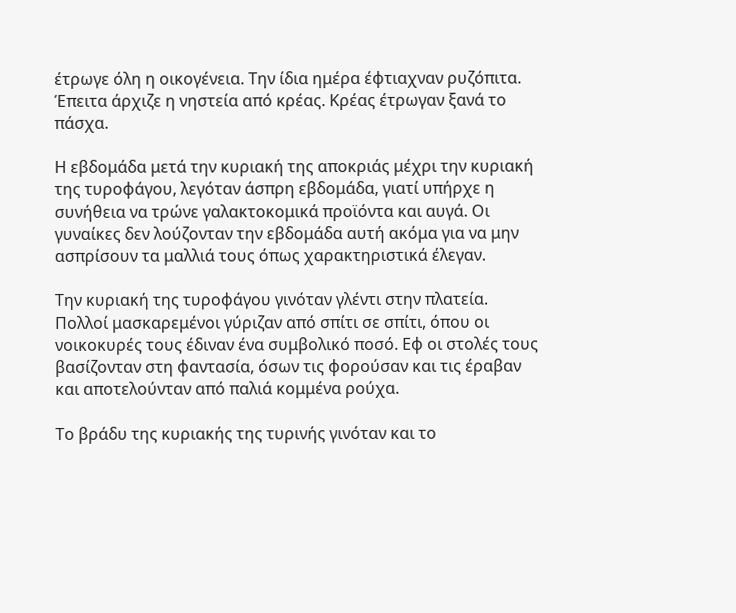έτρωγε όλη η οικογένεια. Την ίδια ημέρα έφτιαχναν ρυζόπιτα. Έπειτα άρχιζε η νηστεία από κρέας. Κρέας έτρωγαν ξανά το πάσχα.

Η εβδομάδα μετά την κυριακή της αποκριάς μέχρι την κυριακή της τυροφάγου, λεγόταν άσπρη εβδομάδα, γιατί υπήρχε η συνήθεια να τρώνε γαλακτοκομικά προϊόντα και αυγά. Οι γυναίκες δεν λούζονταν την εβδομάδα αυτή ακόμα για να μην ασπρίσουν τα μαλλιά τους όπως χαρακτηριστικά έλεγαν.

Την κυριακή της τυροφάγου γινόταν γλέντι στην πλατεία. Πολλοί μασκαρεμένοι γύριζαν από σπίτι σε σπίτι, όπου οι νοικοκυρές τους έδιναν ένα συμβολικό ποσό. Εφ οι στολές τους βασίζονταν στη φαντασία, όσων τις φορούσαν και τις έραβαν και αποτελούνταν από παλιά κομμένα ρούχα.

Το βράδυ της κυριακής της τυρινής γινόταν και το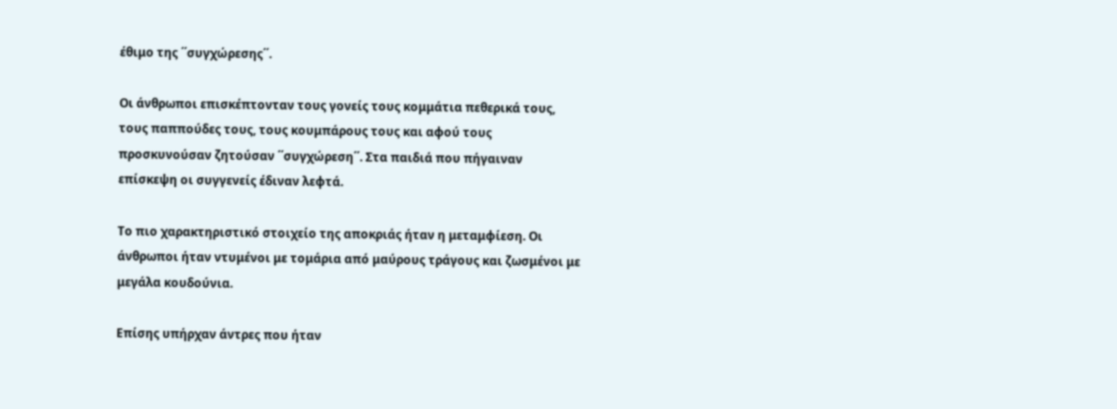έθιμο της ΄΄συγχώρεσης΄΄.

Οι άνθρωποι επισκέπτονταν τους γονείς τους κομμάτια πεθερικά τους, τους παππούδες τους, τους κουμπάρους τους και αφού τους προσκυνούσαν ζητούσαν ΄΄συγχώρεση΄΄. Στα παιδιά που πήγαιναν επίσκεψη οι συγγενείς έδιναν λεφτά.

Το πιο χαρακτηριστικό στοιχείο της αποκριάς ήταν η μεταμφίεση. Οι άνθρωποι ήταν ντυμένοι με τομάρια από μαύρους τράγους και ζωσμένοι με μεγάλα κουδούνια.

Επίσης υπήρχαν άντρες που ήταν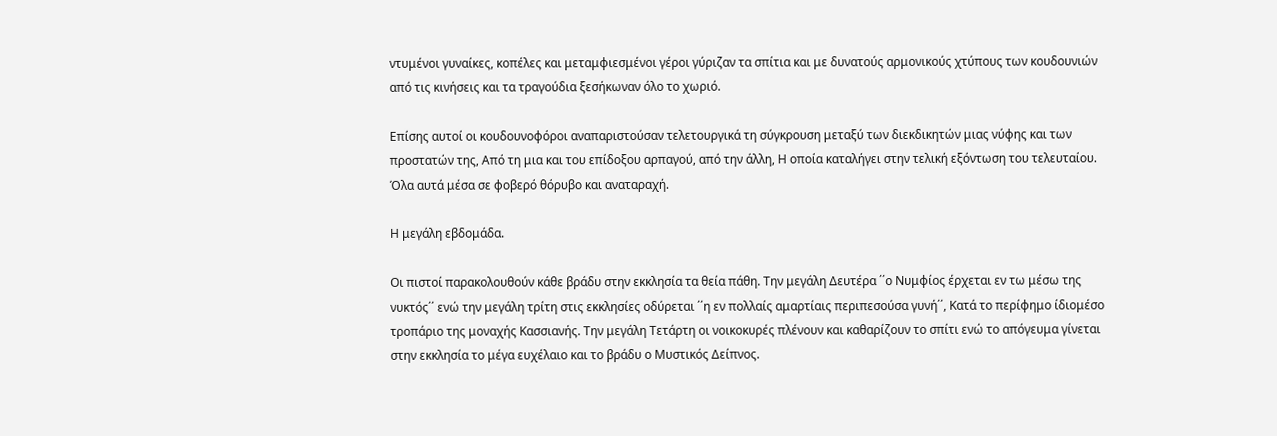ντυμένοι γυναίκες, κοπέλες και μεταμφιεσμένοι γέροι γύριζαν τα σπίτια και με δυνατούς αρμονικούς χτύπους των κουδουνιών από τις κινήσεις και τα τραγούδια ξεσήκωναν όλο το χωριό.

Επίσης αυτοί οι κουδουνοφόροι αναπαριστούσαν τελετουργικά τη σύγκρουση μεταξύ των διεκδικητών μιας νύφης και των προστατών της, Από τη μια και του επίδοξου αρπαγού, από την άλλη, Η οποία καταλήγει στην τελική εξόντωση του τελευταίου. Όλα αυτά μέσα σε φοβερό θόρυβο και αναταραχή.

Η μεγάλη εβδομάδα.

Οι πιστοί παρακολουθούν κάθε βράδυ στην εκκλησία τα θεία πάθη. Την μεγάλη Δευτέρα ΄΄ο Νυμφίος έρχεται εν τω μέσω της νυκτός΄΄ ενώ την μεγάλη τρίτη στις εκκλησίες οδύρεται ΄΄η εν πολλαίς αμαρτίαις περιπεσούσα γυνή΄΄, Κατά το περίφημο ίδιομέσο τροπάριο της μοναχής Κασσιανής. Την μεγάλη Τετάρτη οι νοικοκυρές πλένουν και καθαρίζουν το σπίτι ενώ το απόγευμα γίνεται στην εκκλησία το μέγα ευχέλαιο και το βράδυ ο Μυστικός Δείπνος.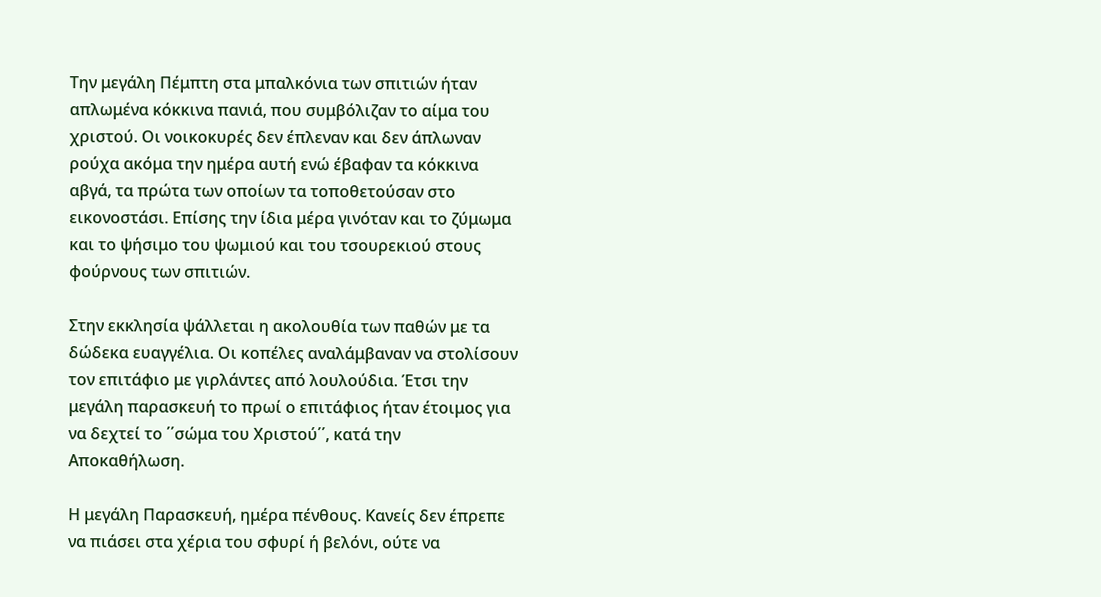Την μεγάλη Πέμπτη στα μπαλκόνια των σπιτιών ήταν απλωμένα κόκκινα πανιά, που συμβόλιζαν το αίμα του χριστού. Οι νοικοκυρές δεν έπλεναν και δεν άπλωναν ρούχα ακόμα την ημέρα αυτή ενώ έβαφαν τα κόκκινα αβγά, τα πρώτα των οποίων τα τοποθετούσαν στο εικονοστάσι. Επίσης την ίδια μέρα γινόταν και το ζύμωμα και το ψήσιμο του ψωμιού και του τσουρεκιού στους φούρνους των σπιτιών.

Στην εκκλησία ψάλλεται η ακολουθία των παθών με τα δώδεκα ευαγγέλια. Οι κοπέλες αναλάμβαναν να στολίσουν τον επιτάφιο με γιρλάντες από λουλούδια. Έτσι την μεγάλη παρασκευή το πρωί ο επιτάφιος ήταν έτοιμος για να δεχτεί το ΄΄σώμα του Χριστού΄΄, κατά την Αποκαθήλωση.

Η μεγάλη Παρασκευή, ημέρα πένθους. Κανείς δεν έπρεπε να πιάσει στα χέρια του σφυρί ή βελόνι, ούτε να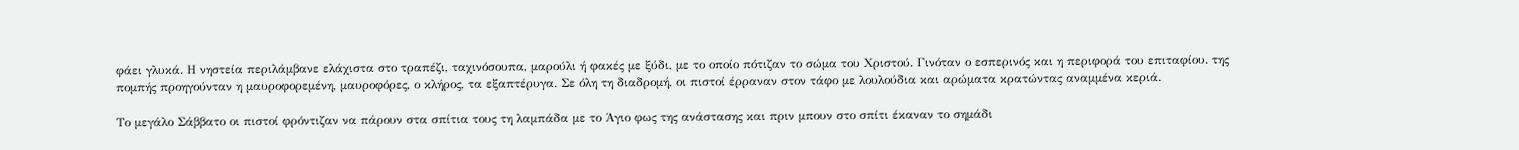φάει γλυκά. Η νηστεία περιλάμβανε ελάχιστα στο τραπέζι, ταχινόσουπα, μαρούλι ή φακές με ξύδι, με το οποίο πότιζαν το σώμα του Χριστού. Γινόταν ο εσπερινός και η περιφορά του επιταφίου. της πομπής προηγούνταν η μαυροφορεμένη, μαυροφόρες, ο κλήρος, τα εξαπτέρυγα. Σε όλη τη διαδρομή, οι πιστοί έρραναν στον τάφο με λουλούδια και αρώματα κρατώντας αναμμένα κεριά.

Το μεγάλο Σάββατο οι πιστοί φρόντιζαν να πάρουν στα σπίτια τους τη λαμπάδα με το Άγιο φως της ανάστασης και πριν μπουν στο σπίτι έκαναν το σημάδι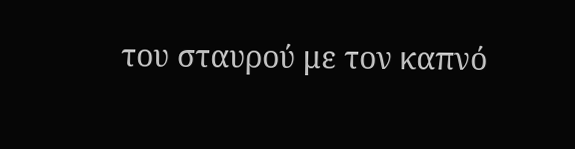του σταυρού με τον καπνό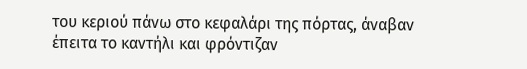του κεριού πάνω στο κεφαλάρι της πόρτας, άναβαν έπειτα το καντήλι και φρόντιζαν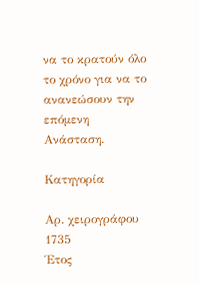να το κρατούν όλο το χρόνο για να το ανανεώσουν την επόμενη Ανάσταση.

Κατηγορία

Αρ. χειρογράφου
1735
Έτος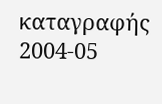καταγραφής
2004-05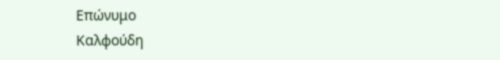Επώνυμο
Καλφούδη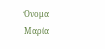Όνομα
Μαρία